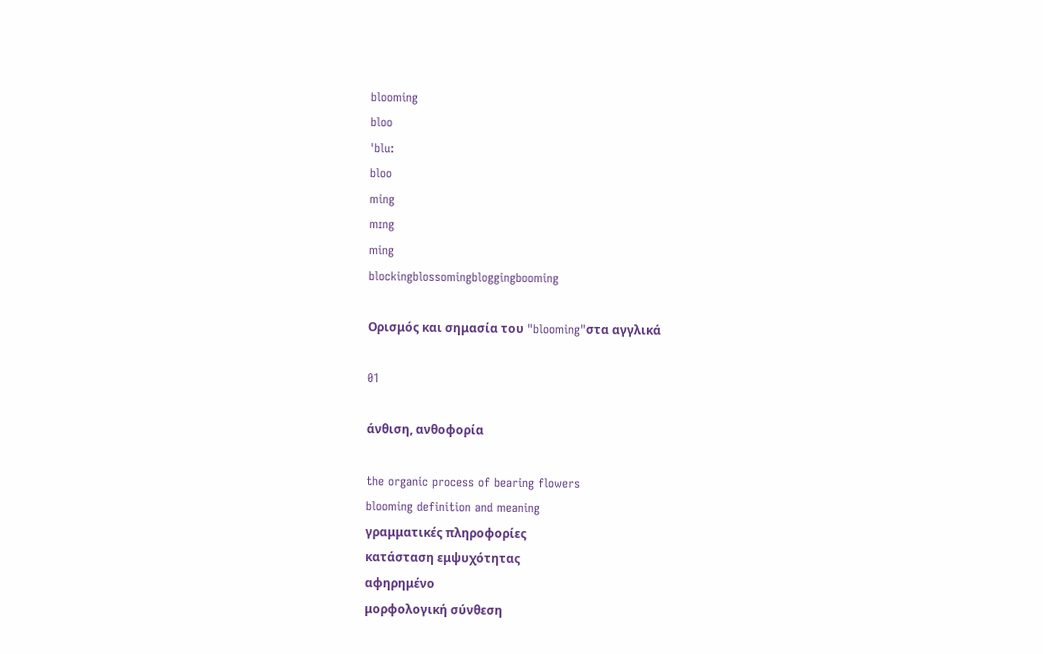blooming
bloo
ˈblu:
bloo
ming
mɪng
ming
blockingblossomingbloggingbooming

Ορισμός και σημασία του "blooming"στα αγγλικά

01

άνθιση, ανθοφορία

the organic process of bearing flowers
blooming definition and meaning
γραμματικές πληροφορίες
κατάσταση εμψυχότητας
αφηρημένο
μορφολογική σύνθεση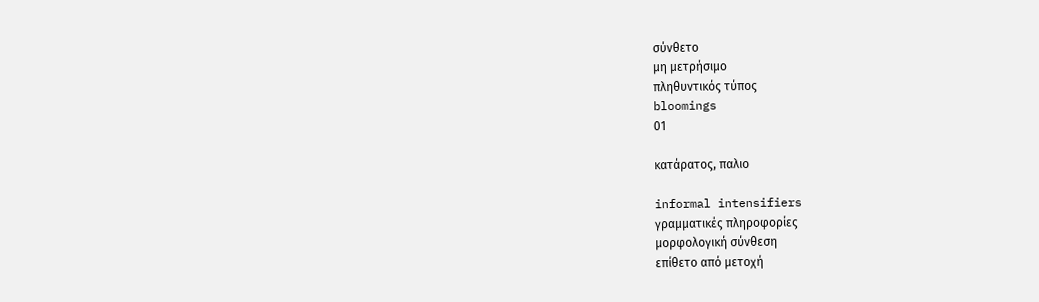σύνθετο
μη μετρήσιμο
πληθυντικός τύπος
bloomings
01

κατάρατος, παλιο

informal intensifiers
γραμματικές πληροφορίες
μορφολογική σύνθεση
επίθετο από μετοχή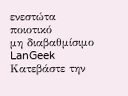ενεστώτα
ποιοτικό
μη διαβαθμίσιμο
LanGeek
Κατεβάστε την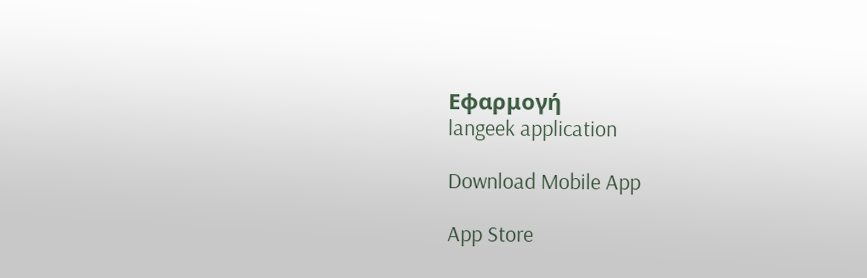Εφαρμογή
langeek application

Download Mobile App

App Store